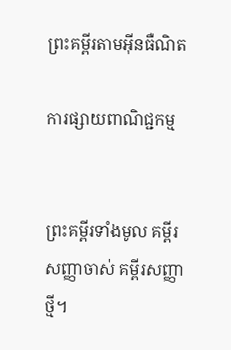ព្រះគម្ពីរតាមអ៊ីនធឺណិត

ការផ្សាយពាណិជ្ជកម្ម


ព្រះគម្ពីរទាំងមូល គម្ពីរសញ្ញាចាស់ គម្ពីរសញ្ញាថ្មី។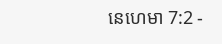នេហេមា 7:2 -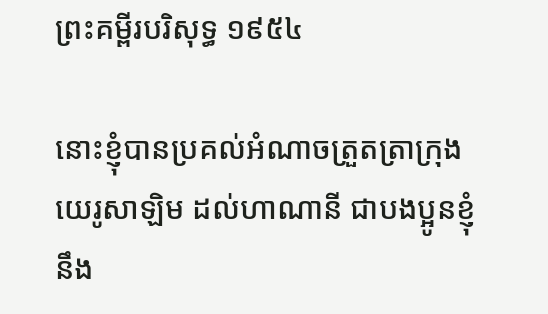ព្រះគម្ពីរបរិសុទ្ធ ១៩៥៤

នោះខ្ញុំបានប្រគល់អំណាចត្រួត‌ត្រាក្រុងយេរូ‌សាឡិម ដល់ហាណានី ជាបងប្អូនខ្ញុំ នឹង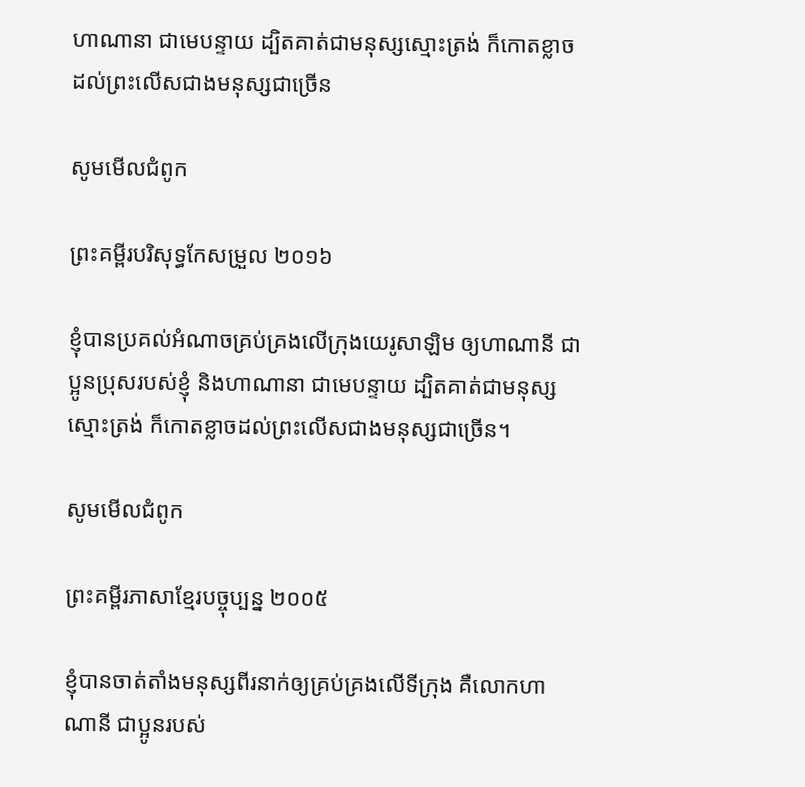ហា‌ណា‌នា ជាមេបន្ទាយ ដ្បិតគាត់ជាមនុស្សស្មោះ‌ត្រង់ ក៏កោត‌ខ្លាចដល់ព្រះលើសជាងមនុស្សជាច្រើន

សូមមើលជំពូក

ព្រះគម្ពីរបរិសុទ្ធកែសម្រួល ២០១៦

ខ្ញុំបានប្រគល់អំណាចគ្រប់គ្រងលើក្រុងយេរូ‌សាឡិម ឲ្យហា‌ណានី ជាប្អូនប្រុសរបស់ខ្ញុំ និងហា‌ណា‌នា ជាមេបន្ទាយ ដ្បិតគាត់ជាមនុស្សស្មោះត្រង់ ក៏កោតខ្លាចដល់ព្រះលើសជាងមនុស្សជាច្រើន។

សូមមើលជំពូក

ព្រះគម្ពីរភាសាខ្មែរបច្ចុប្បន្ន ២០០៥

ខ្ញុំបានចាត់តាំងមនុស្សពីរនាក់ឲ្យគ្រប់‌គ្រងលើទីក្រុង គឺលោកហាណានី ជាប្អូនរបស់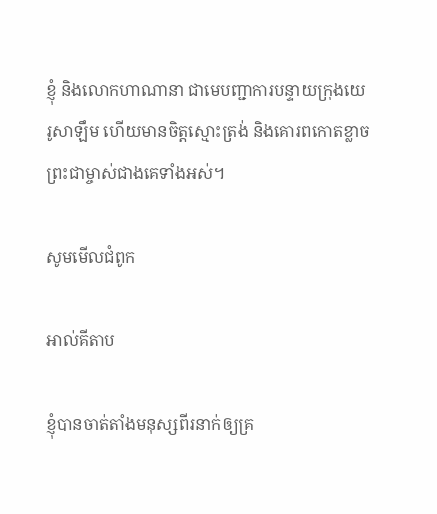ខ្ញុំ និងលោកហាណា‌នា ជាមេបញ្ជា‌ការបន្ទាយក្រុងយេរូ‌សាឡឹម ហើយមានចិត្តស្មោះត្រង់ និងគោរពកោតខ្លាចព្រះ‌ជាម្ចាស់ជាងគេទាំងអស់។

សូមមើលជំពូក

អាល់គីតាប

ខ្ញុំបានចាត់តាំងមនុស្សពីរនាក់ឲ្យគ្រ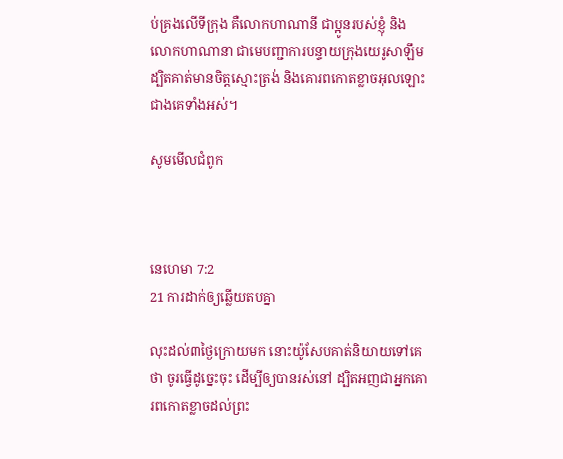ប់‌គ្រងលើទីក្រុង គឺលោកហាណានី ជាប្អូនរបស់ខ្ញុំ និងលោកហាណា‌នា ជាមេបញ្ជា‌ការបន្ទាយក្រុងយេរូ‌សាឡឹម ដ្បិតគាត់មានចិត្តស្មោះត្រង់ និងគោរពកោតខ្លាចអុលឡោះជាងគេទាំងអស់។

សូមមើលជំពូក



នេហេមា 7:2
21 ការដាក់ឲ្យឆ្លើយតបគ្នា

លុះដល់៣ថ្ងៃក្រោយមក នោះយ៉ូសែបគាត់និយាយទៅគេថា ចូរធ្វើដូច្នេះចុះ ដើម្បីឲ្យបានរស់នៅ ដ្បិតអញជាអ្នកគោរពកោត‌ខ្លាចដល់ព្រះ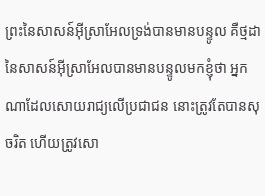ព្រះនៃសាសន៍អ៊ីស្រាអែលទ្រង់បានមានបន្ទូល គឺថ្មដានៃសាសន៍អ៊ីស្រាអែលបានមានបន្ទូលមកខ្ញុំថា អ្នកណាដែលសោយ‌រាជ្យលើប្រជា‌ជន នោះត្រូវតែបានសុចរិត ហើយត្រូវសោ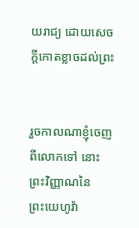យ‌រាជ្យ ដោយសេចក្ដីកោត‌ខ្លាចដល់ព្រះ


រួចកាលណាខ្ញុំចេញពីលោកទៅ នោះព្រះ‌វិញ្ញាណនៃព្រះ‌យេហូវ៉ា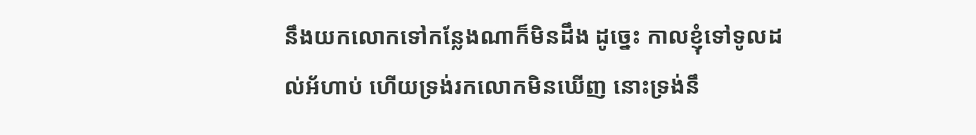នឹងយកលោកទៅកន្លែងណាក៏មិនដឹង ដូច្នេះ កាលខ្ញុំទៅទូលដល់អ័ហាប់ ហើយទ្រង់រកលោកមិនឃើញ នោះទ្រង់នឹ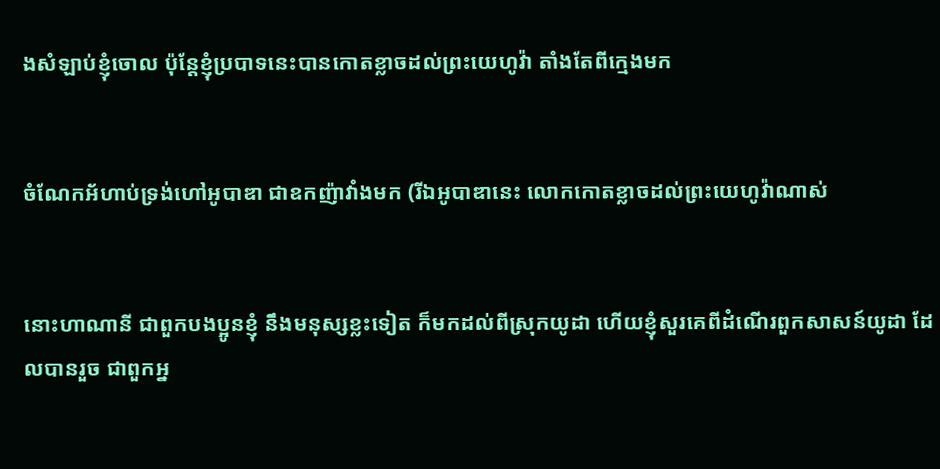ងសំឡាប់ខ្ញុំចោល ប៉ុន្តែខ្ញុំប្របាទនេះបានកោត‌ខ្លាចដល់ព្រះ‌យេហូវ៉ា តាំងតែពីក្មេងមក


ចំណែកអ័ហាប់ទ្រង់ហៅអូបាឌា ជាឧកញ៉ាវាំងមក (រីឯអូបាឌានេះ លោកកោត‌ខ្លាចដល់ព្រះ‌យេហូវ៉ាណាស់


នោះហាណានី ជាពួកបងប្អូនខ្ញុំ នឹងមនុស្សខ្លះទៀត ក៏មកដល់ពីស្រុកយូដា ហើយខ្ញុំសួរគេពីដំណើរពួកសាសន៍យូដា ដែលបានរួច ជាពួកអ្ន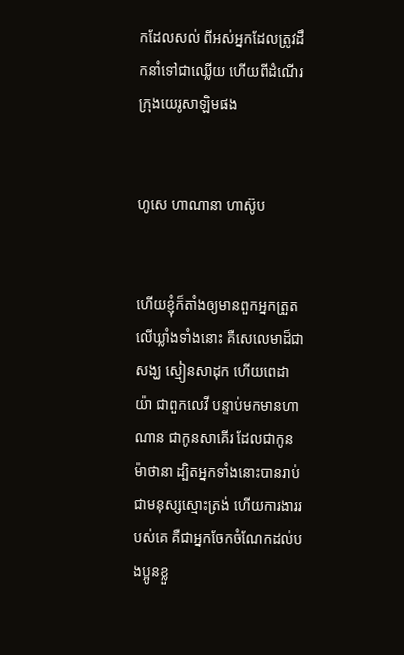កដែលសល់ ពីអស់អ្នកដែលត្រូវដឹក‌នាំទៅជាឈ្លើយ ហើយពីដំណើរក្រុងយេរូ‌សាឡិមផង


ហូសេ ហា‌ណា‌នា ហាស៊ូប


ហើយខ្ញុំក៏តាំងឲ្យមានពួកអ្នកត្រួតលើឃ្លាំងទាំងនោះ គឺសេលេមាដ៏ជាសង្ឃ ស្មៀនសាដុក ហើយពេដាយ៉ា ជាពួកលេវី បន្ទាប់មកមានហាណាន ជាកូនសាគើរ ដែលជាកូនម៉ាថានា ដ្បិតអ្នកទាំងនោះបានរាប់ជាមនុស្សស្មោះ‌ត្រង់ ហើយការ‌ងាររបស់គេ គឺជាអ្នកចែកចំណែកដល់បងប្អូនខ្លួ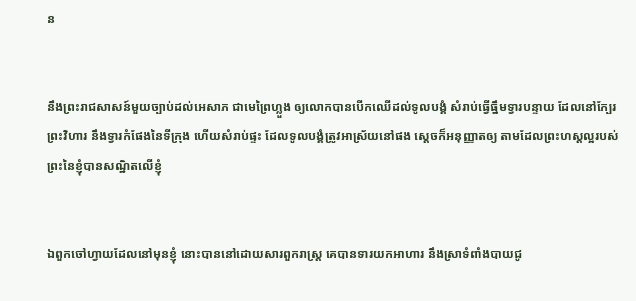ន


នឹងព្រះ‌រាជ‌សាសន៍មួយច្បាប់ដល់អេសាភ ជាមេព្រៃហ្លួង ឲ្យលោកបានបើកឈើដល់ទូលបង្គំ សំរាប់ធ្វើធ្នឹមទ្វារបន្ទាយ ដែលនៅក្បែរព្រះ‌វិហារ នឹងទ្វារកំផែងនៃទីក្រុង ហើយសំរាប់ផ្ទះ ដែលទូលបង្គំត្រូវអាស្រ័យនៅផង ស្តេចក៏អនុញ្ញាតឲ្យ តាមដែលព្រះ‌ហស្តល្អរបស់ព្រះនៃខ្ញុំបានសណ្ឋិតលើខ្ញុំ


ឯពួកចៅហ្វាយដែលនៅមុនខ្ញុំ នោះបាននៅដោយ‌សារពួករាស្ត្រ គេបានទារយកអាហារ នឹងស្រាទំពាំង‌បាយ‌ជូ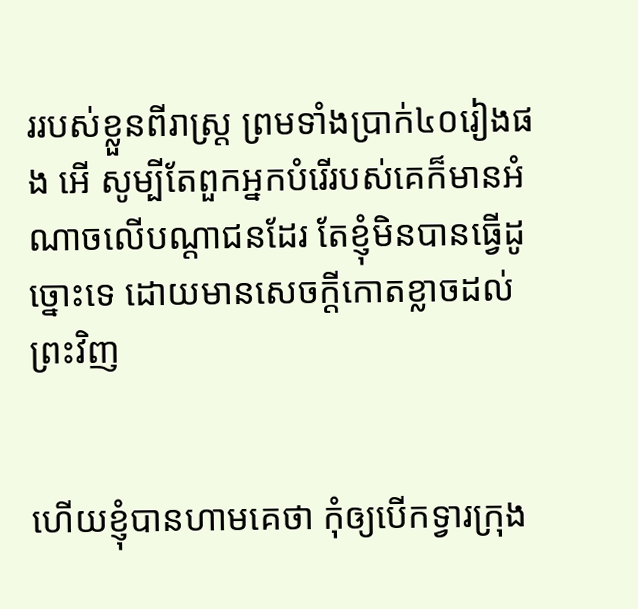ររបស់ខ្លួនពីរាស្ត្រ ព្រមទាំងប្រាក់៤០រៀងផង អើ សូម្បីតែពួកអ្នកបំរើរបស់គេក៏មានអំណាចលើបណ្តាជនដែរ តែខ្ញុំមិនបានធ្វើដូច្នោះទេ ដោយមានសេចក្ដីកោត‌ខ្លាចដល់ព្រះវិញ


ហើយខ្ញុំបានហាមគេថា កុំឲ្យបើកទ្វារក្រុង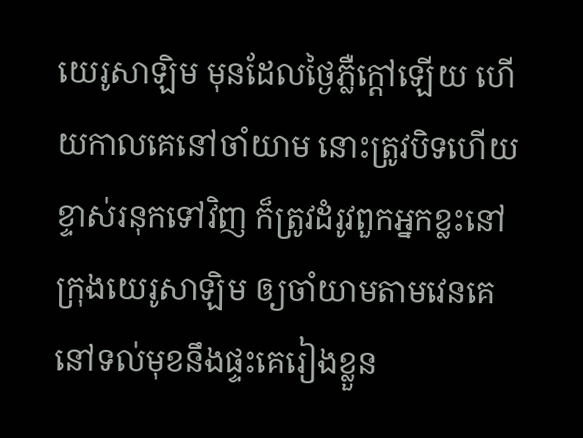យេរូ‌សាឡិម មុនដែលថ្ងៃភ្លឺក្តៅឡើយ ហើយកាលគេនៅចាំយាម នោះត្រូវបិទហើយខ្ទាស់រនុកទៅវិញ ក៏ត្រូវដំរូវពួកអ្នកខ្លះនៅក្រុងយេរូ‌សាឡិម ឲ្យចាំយាមតាមវេនគេ នៅទល់មុខនឹងផ្ទះគេរៀងខ្លួន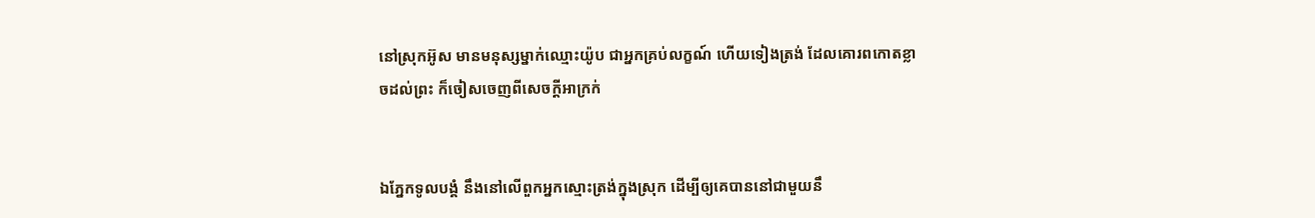នៅស្រុកអ៊ូស មានមនុស្សម្នាក់ឈ្មោះយ៉ូប ជាអ្នកគ្រប់លក្ខណ៍ ហើយទៀងត្រង់ ដែលគោរពកោត‌ខ្លាចដល់ព្រះ ក៏ចៀសចេញពីសេចក្ដីអាក្រក់


ឯភ្នែកទូលបង្គំ នឹងនៅលើពួកអ្នកស្មោះ‌ត្រង់ក្នុងស្រុក ដើម្បីឲ្យគេបាននៅជាមួយនឹ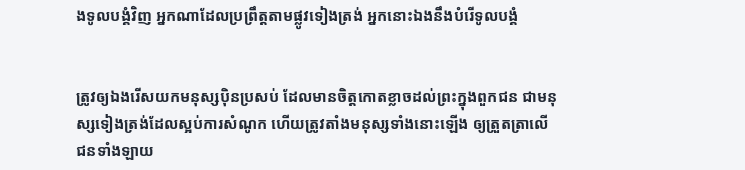ងទូលបង្គំវិញ អ្នកណាដែលប្រព្រឹត្តតាមផ្លូវទៀងត្រង់ អ្នកនោះឯងនឹងបំរើទូលបង្គំ


ត្រូវឲ្យឯងរើសយកមនុស្សប៉ិន‌ប្រសប់ ដែលមានចិត្តកោត‌ខ្លាចដល់ព្រះក្នុងពួកជន ជាមនុស្សទៀងត្រង់ដែលស្អប់ការសំណូក ហើយត្រូវតាំងមនុស្សទាំងនោះឡើង ឲ្យត្រួត‌ត្រាលើជនទាំង‌ឡាយ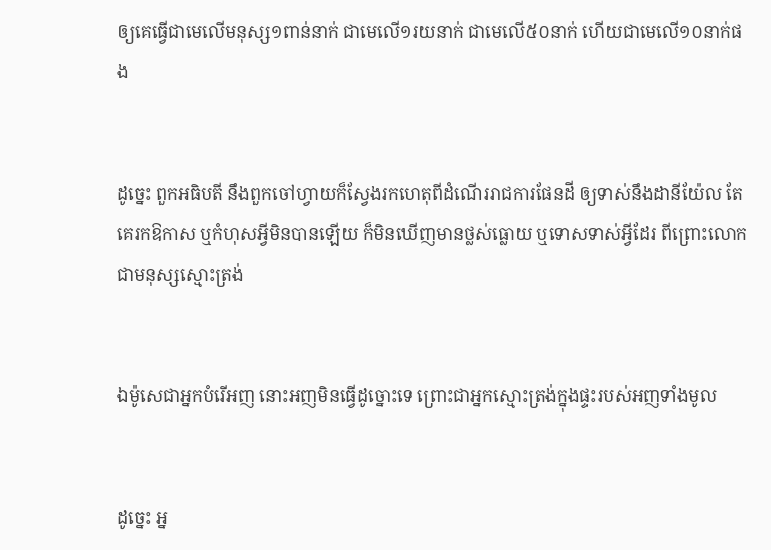ឲ្យគេធ្វើជាមេលើមនុស្ស១ពាន់នាក់ ជាមេលើ១រយនាក់ ជាមេលើ៥០នាក់ ហើយជាមេលើ១០នាក់ផង


ដូច្នេះ ពួកអធិបតី នឹងពួកចៅហ្វាយក៏ស្វែងរកហេតុពីដំណើររាជ‌ការផែនដី ឲ្យទាស់នឹងដានី‌យ៉ែល តែគេរកឱកាស ឬកំហុសអ្វីមិនបានឡើយ ក៏មិនឃើញមានថ្លស់‌ធ្លោយ ឬទោសទាស់អ្វីដែរ ពីព្រោះលោកជាមនុស្សស្មោះ‌ត្រង់


ឯម៉ូសេជាអ្នកបំរើអញ នោះអញមិនធ្វើដូច្នោះទេ ព្រោះជាអ្នកស្មោះ‌ត្រង់ក្នុងផ្ទះរបស់អញទាំងមូល


ដូច្នេះ អ្ន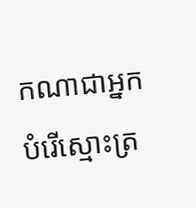កណាជាអ្នកបំរើស្មោះ‌ត្រ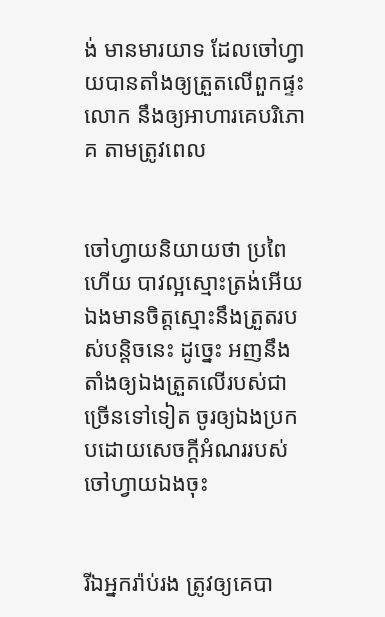ង់ មានមារយាទ ដែលចៅហ្វាយបានតាំងឲ្យត្រួតលើពួកផ្ទះលោក នឹងឲ្យអាហារគេបរិភោគ តាមត្រូវពេល


ចៅហ្វាយនិយាយថា ប្រពៃហើយ បាវល្អស្មោះ‌ត្រង់អើយ ឯងមានចិត្តស្មោះនឹងត្រួតរបស់បន្តិចនេះ ដូច្នេះ អញនឹងតាំងឲ្យឯងត្រួតលើរបស់ជាច្រើនទៅទៀត ចូរឲ្យឯងប្រកបដោយសេចក្ដីអំណររបស់ចៅហ្វាយឯងចុះ


រីឯអ្នករ៉ាប់រង ត្រូវឲ្យគេបា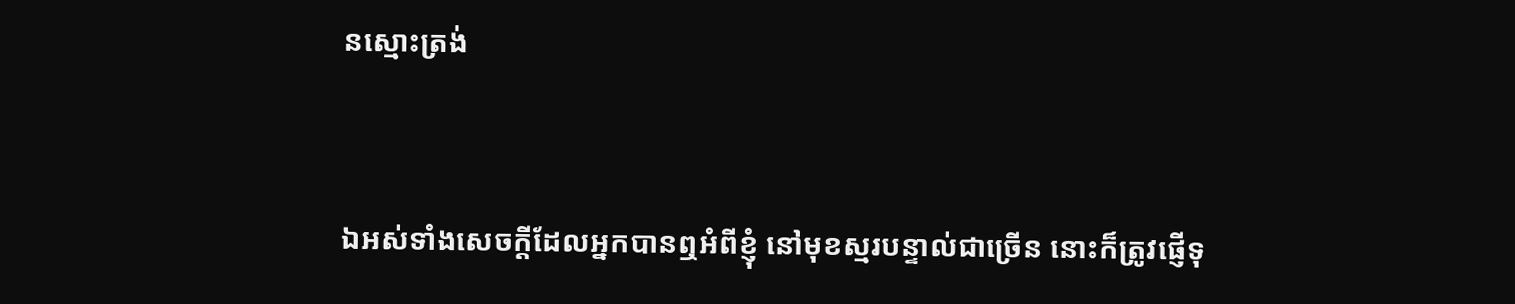នស្មោះ‌ត្រង់


ឯអស់ទាំងសេចក្ដីដែលអ្នកបានឮអំពីខ្ញុំ នៅមុខស្មរបន្ទាល់ជាច្រើន នោះក៏ត្រូវផ្ញើទុ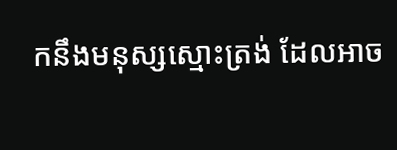កនឹងមនុស្សស្មោះ‌ត្រង់ ដែលអាច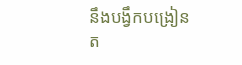នឹងបង្វឹកបង្រៀនត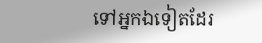ទៅអ្នកឯទៀតដែរ